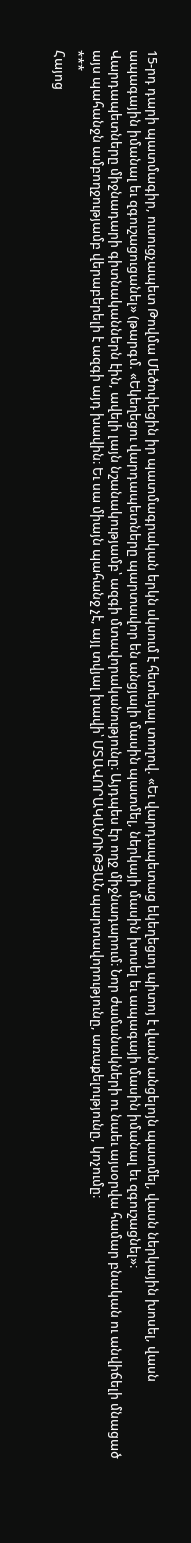15-րդ դարի պատմագիր, ուսուցչապետ Թովմա Մեծոփեցին իր պատմագրական երկն սկսում է հետեւյալ տողով. «Եւ վարդապետաց եկեղեցւոյ պիտոյ է վասն անցելոյն պատմել, վասն ներկային խոսել, վասն ապագային իմանալ եւ զգուշացուցանել» (թարգմ. «Եկեղեցու վարդապետները պարտավոր են անցյալի մասին պատմել, ներկայի մասին խոսել եւ ապագայի մասին իմանալ եւ զգուշացնել»։
Վարդապետները միջնադարի գիտնականներն էին, ավելի լայն նշանակությամբ՝ ազգի մտավորականությունը։ Այդպես էր ողջ միջնադարում։ Նոր ժամանակների ու նաեւ այսօրվա համար բնական ու անվիճելի մնացած այս պահանջն ամբողջությամբ վերաբերելի է ազգի այդ խավին։ Եւ սա միայն պահանջ չէ, այլ տվյալ խավի՝ ՄՏԱՎՈՐԱԿԱՆՈՒԹՅԱՆ պարտավորությունը, առաքելությունը, կոչումը։
***
Հայոց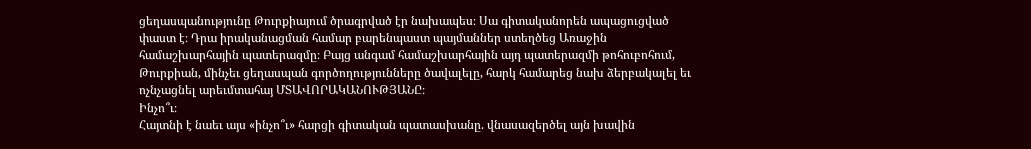ցեղասպանությունը Թուրքիայում ծրագրված էր նախապես։ Սա գիտականորեն ապացուցված փաստ է։ Դրա իրականացման համար բարենպաստ պայմաններ ստեղծեց Առաջին համաշխարհային պատերազմը։ Բայց անգամ համաշխարհային այդ պատերազմի թոհուբոհում, Թուրքիան, մինչեւ ցեղասպան գործողությունները ծավալելը, հարկ համարեց նախ ձերբակալել եւ ոչնչացնել արեւմտահայ ՄՏԱՎՈՐԱԿԱՆՈՒԹՅԱՆԸ։
Ինչո՞ւ։
Հայտնի է նաեւ այս «ինչո՞ւ» հարցի գիտական պատասխանը. վնասազերծել այն խավին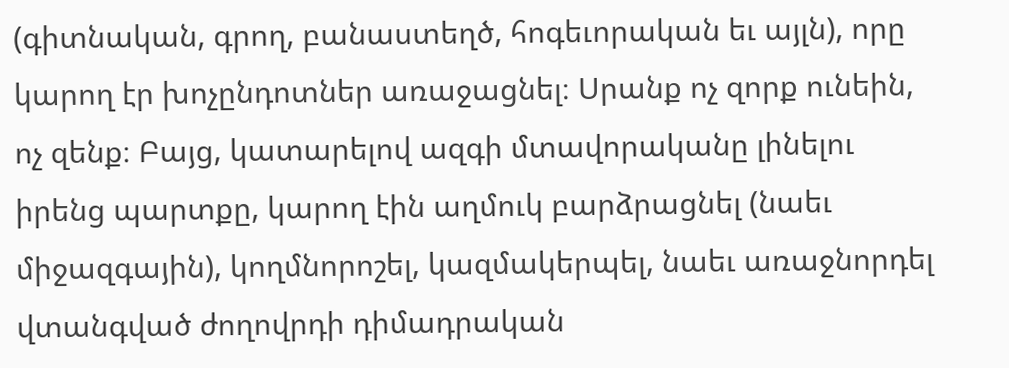(գիտնական, գրող, բանաստեղծ, հոգեւորական եւ այլն), որը կարող էր խոչընդոտներ առաջացնել։ Սրանք ոչ զորք ունեին, ոչ զենք։ Բայց, կատարելով ազգի մտավորականը լինելու իրենց պարտքը, կարող էին աղմուկ բարձրացնել (նաեւ միջազգային), կողմնորոշել, կազմակերպել, նաեւ առաջնորդել վտանգված ժողովրդի դիմադրական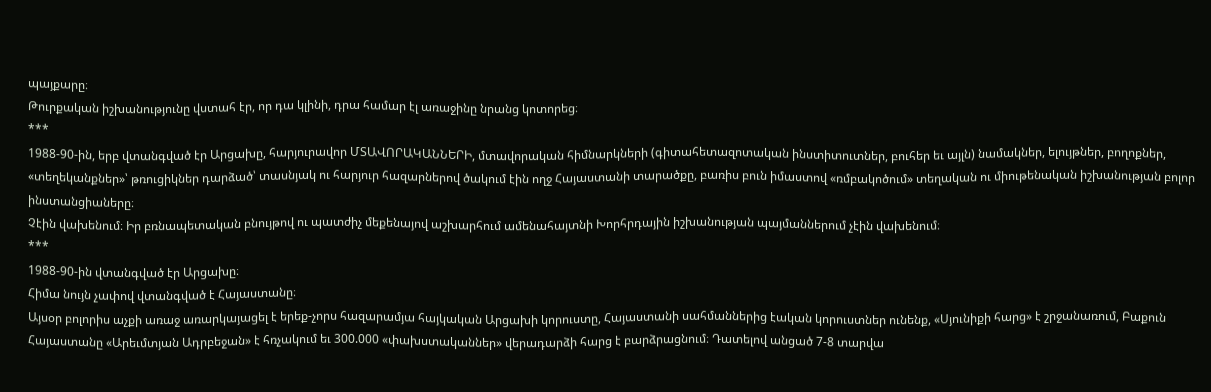պայքարը։
Թուրքական իշխանությունը վստահ էր, որ դա կլինի, դրա համար էլ առաջինը նրանց կոտորեց։
***
1988-90-ին, երբ վտանգված էր Արցախը, հարյուրավոր ՄՏԱՎՈՐԱԿԱՆՆԵՐԻ, մտավորական հիմնարկների (գիտահետազոտական ինստիտուտներ, բուհեր եւ այլն) նամակներ, ելույթներ, բողոքներ, «տեղեկանքներ»՝ թռուցիկներ դարձած՝ տասնյակ ու հարյուր հազարներով ծակում էին ողջ Հայաստանի տարածքը, բառիս բուն իմաստով «ռմբակոծում» տեղական ու միութենական իշխանության բոլոր ինստանցիաները։
Չէին վախենում։ Իր բռնապետական բնույթով ու պատժիչ մեքենայով աշխարհում ամենահայտնի Խորհրդային իշխանության պայմաններում չէին վախենում։
***
1988-90-ին վտանգված էր Արցախը։
Հիմա նույն չափով վտանգված է Հայաստանը։
Այսօր բոլորիս աչքի առաջ առարկայացել է երեք-չորս հազարամյա հայկական Արցախի կորուստը, Հայաստանի սահմաններից էական կորուստներ ունենք, «Սյունիքի հարց» է շրջանառում, Բաքուն Հայաստանը «Արեւմտյան Ադրբեջան» է հռչակում եւ 300.000 «փախստականներ» վերադարձի հարց է բարձրացնում։ Դատելով անցած 7-8 տարվա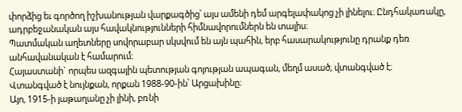փորձից եւ գործող իշխանության վարքագծից՝ այս ամենի դեմ արգելափակոց չի լինելու։ Ընդհակառակը, ադրբեջանական այս հավակնությունների հիմնավորումներն են տալիս։
Պատմական աղետները սովորաբար սկսվում են այն պահին, երբ հասարակությունը դրանք դեռ անհավանական է համարում։
Հայաստանի` որպես ազգային պետության գոյության ապագան, մեղմ ասած, վտանգված է։
Վտանգված է նույնքան, որքան 1988-90-ին՝ Արցախինը։
Այո, 1915-ի յաթաղանը չի լինի, բռնի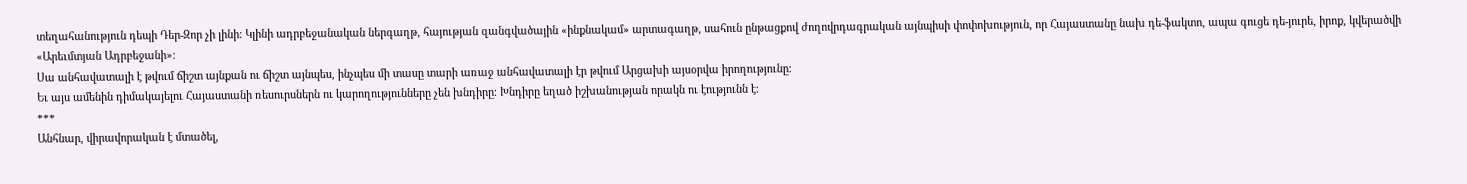տեղահանություն դեպի Դեր-Զոր չի լինի։ Կլինի ադրբեջանական ներգաղթ, հայության զանգվածային «ինքնակամ» արտագաղթ, սահուն ընթացքով ժողովրդագրական այնպիսի փոփոխություն, որ Հայաստանը նախ դե-ֆակտո, ապա գուցե դե-յուրե, իրոք, կվերածվի «Արեւմտյան Ադրբեջանի»։
Սա անհավատալի է թվում ճիշտ այնքան ու ճիշտ այնպես, ինչպես մի տասը տարի առաջ անհավատալի էր թվում Արցախի այսօրվա իրողությունը։
Եւ այս ամենին դիմակայելու Հայաստանի ռեսուրսներն ու կարողությունները չեն խնդիրը։ Խնդիրը եղած իշխանության որակն ու էությունն է։
***
Անհնար, վիրավորական է մտածել,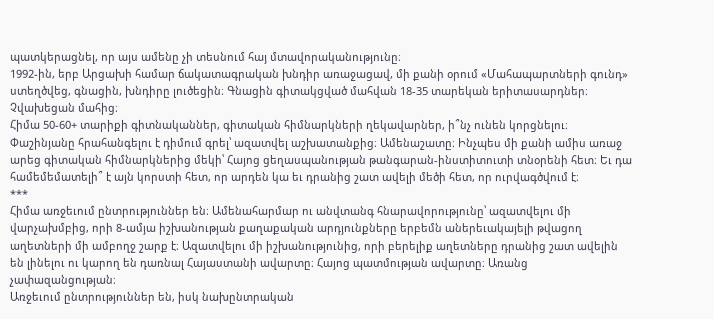պատկերացնել, որ այս ամենը չի տեսնում հայ մտավորականությունը։
1992-ին, երբ Արցախի համար ճակատագրական խնդիր առաջացավ, մի քանի օրում «Մահապարտների գունդ» ստեղծվեց, գնացին, խնդիրը լուծեցին։ Գնացին գիտակցված մահվան 18-35 տարեկան երիտասարդներ։ Չվախեցան մահից։
Հիմա 50-60+ տարիքի գիտնականներ, գիտական հիմնարկների ղեկավարներ, ի՞նչ ունեն կորցնելու։ Փաշինյանը հրահանգելու է դիմում գրել՝ ազատվել աշխատանքից։ Ամենաշատը։ Ինչպես մի քանի ամիս առաջ արեց գիտական հիմնարկներից մեկի՝ Հայոց ցեղասպանության թանգարան-ինստիտուտի տնօրենի հետ։ Եւ դա համեմեմատելի՞ է այն կորստի հետ, որ արդեն կա եւ դրանից շատ ավելի մեծի հետ, որ ուրվագծվում է։
***
Հիմա առջեւում ընտրություններ են։ Ամենահարմար ու անվտանգ հնարավորությունը՝ ազատվելու մի վարչախմբից, որի 8-ամյա իշխանության քաղաքական արդյունքները երբեմն աներեւակայելի թվացող աղետների մի ամբողջ շարք է։ Ազատվելու մի իշխանությունից, որի բերելիք աղետները դրանից շատ ավելին են լինելու ու կարող են դառնալ Հայաստանի ավարտը։ Հայոց պատմության ավարտը։ Առանց չափազանցության։
Առջեւում ընտրություններ են, իսկ նախընտրական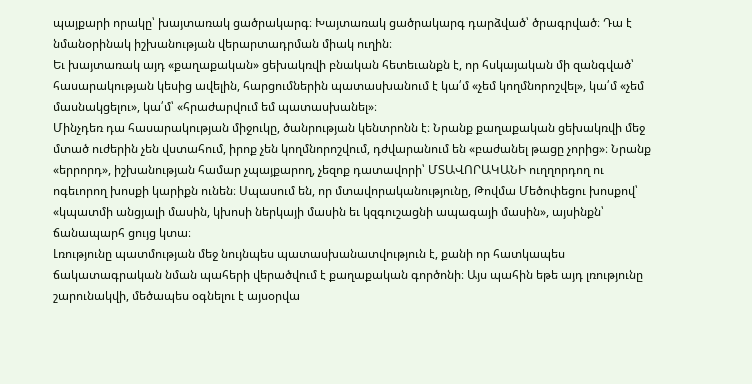պայքարի որակը՝ խայտառակ ցածրակարգ։ Խայտառակ ցածրակարգ դարձված՝ ծրագրված։ Դա է նմանօրինակ իշխանության վերարտադրման միակ ուղին։
Եւ խայտառակ այդ «քաղաքական» ցեխակռվի բնական հետեւանքն է, որ հսկայական մի զանգված՝ հասարակության կեսից ավելին, հարցումներին պատասխանում է կա՛մ «չեմ կողմնորոշվել», կա՛մ «չեմ մասնակցելու», կա՛մ՝ «հրաժարվում եմ պատասխանել»։
Մինչդեռ դա հասարակության միջուկը, ծանրության կենտրոնն է։ Նրանք քաղաքական ցեխակռվի մեջ մտած ուժերին չեն վստահում, իրոք չեն կողմնորոշվում, դժվարանում են «բաժանել թացը չորից»։ Նրանք «երրորդ», իշխանության համար չպայքարող, չեզոք դատավորի՝ ՄՏԱՎՈՐԱԿԱՆԻ ուղղորդող ու ոգեւորող խոսքի կարիքն ունեն։ Սպասում են, որ մտավորականությունը, Թովմա Մեծոփեցու խոսքով՝ «կպատմի անցյալի մասին, կխոսի ներկայի մասին եւ կզգուշացնի ապագայի մասին», այսինքն՝ ճանապարհ ցույց կտա։
Լռությունը պատմության մեջ նույնպես պատասխանատվություն է, քանի որ հատկապես ճակատագրական նման պահերի վերածվում է քաղաքական գործոնի։ Այս պահին եթե այդ լռությունը շարունակվի, մեծապես օգնելու է այսօրվա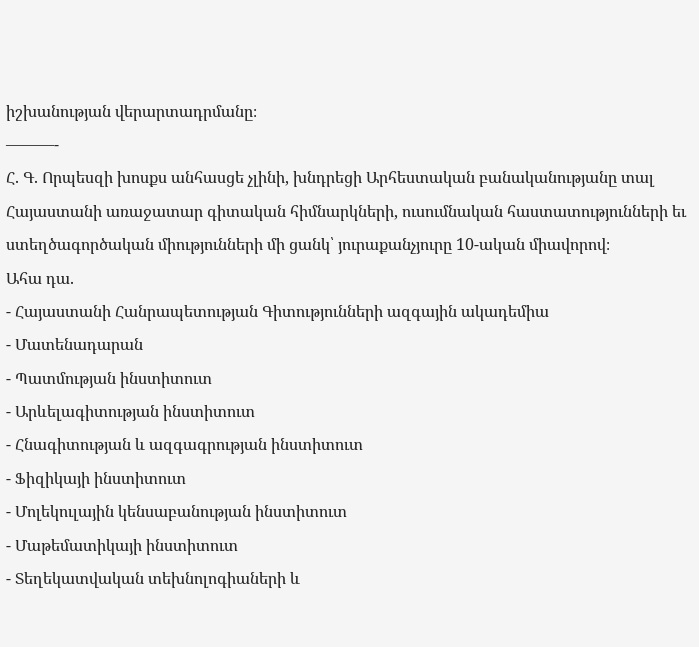իշխանության վերարտադրմանը։
———-
Հ. Գ. Որպեսզի խոսքս անհասցե չլինի, խնդրեցի Արհեստական բանականությանը տալ Հայաստանի առաջատար գիտական հիմնարկների, ուսումնական հաստատությունների եւ ստեղծագործական միությունների մի ցանկ՝ յուրաքանչյուրը 10-ական միավորով։
Ահա դա.
- Հայաստանի Հանրապետության Գիտությունների ազգային ակադեմիա
- Մատենադարան
- Պատմության ինստիտուտ
- Արևելագիտության ինստիտուտ
- Հնագիտության և ազգագրության ինստիտուտ
- Ֆիզիկայի ինստիտուտ
- Մոլեկուլային կենսաբանության ինստիտուտ
- Մաթեմատիկայի ինստիտուտ
- Տեղեկատվական տեխնոլոգիաների և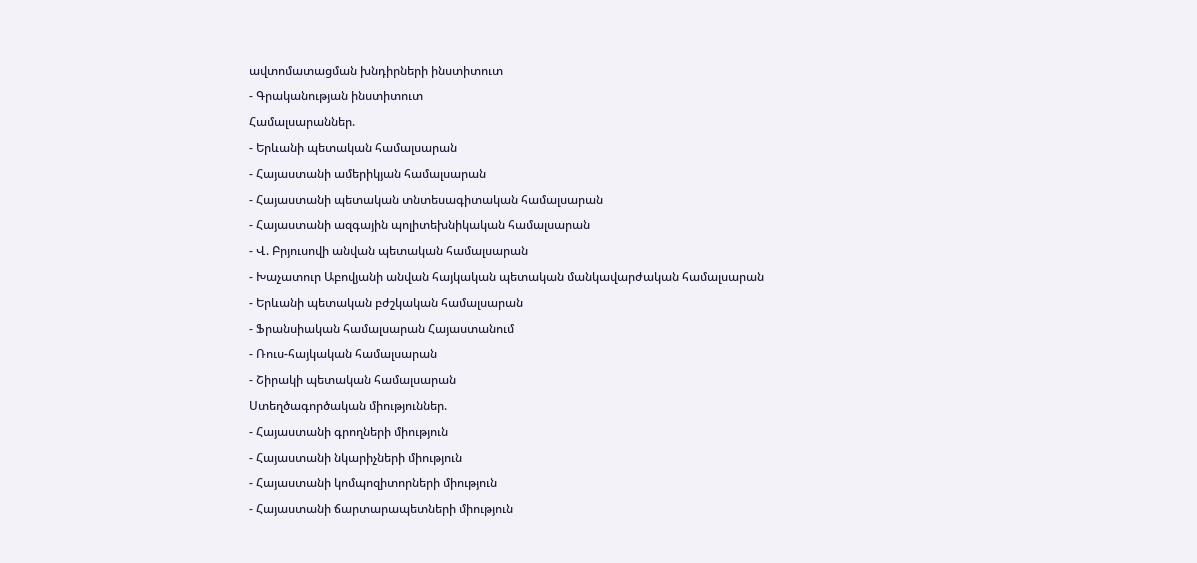ավտոմատացման խնդիրների ինստիտուտ
- Գրականության ինստիտուտ
Համալսարաններ.
- Երևանի պետական համալսարան
- Հայաստանի ամերիկյան համալսարան
- Հայաստանի պետական տնտեսագիտական համալսարան
- Հայաստանի ազգային պոլիտեխնիկական համալսարան
- Վ. Բրյուսովի անվան պետական համալսարան
- Խաչատուր Աբովյանի անվան հայկական պետական մանկավարժական համալսարան
- Երևանի պետական բժշկական համալսարան
- Ֆրանսիական համալսարան Հայաստանում
- Ռուս-հայկական համալսարան
- Շիրակի պետական համալսարան
Ստեղծագործական միություններ.
- Հայաստանի գրողների միություն
- Հայաստանի նկարիչների միություն
- Հայաստանի կոմպոզիտորների միություն
- Հայաստանի ճարտարապետների միություն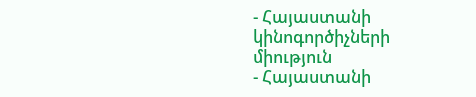- Հայաստանի կինոգործիչների միություն
- Հայաստանի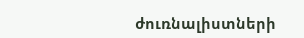ժուռնալիստների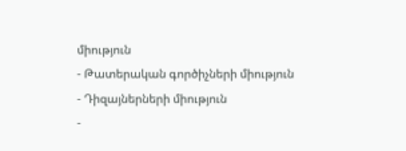միություն
- Թատերական գործիչների միություն
- Դիզայներների միություն
-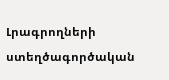Լրագրողների ստեղծագործական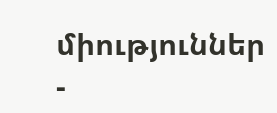միություններ
-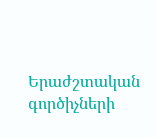Երաժշտական գործիչների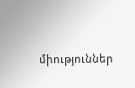միություններ